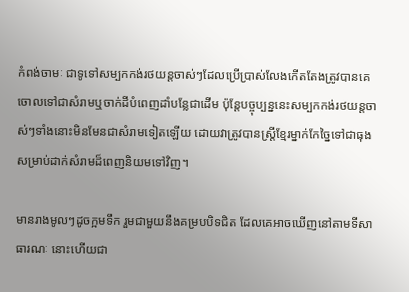កំពង់ចាមៈ ជាទូទៅសម្បកកង់រថយន្តចាស់ៗដែលប្រើប្រាស់លែងកើតតែងត្រូវបានគេចោលទៅជាសំរាមឬចាក់ដីបំពេញដាំបន្លែជាដើម ប៉ុន្តែបច្ចុប្បន្ននេះសម្បកកង់រថយន្តចាស់ៗទាំងនោះមិនមែនជាសំរាមទៀតឡើយ ដោយវាត្រូវបានស្ត្រីខ្មែរម្នាក់កែច្នៃទៅជាធុងសម្រាប់ដាក់សំរាមដ៏ពេញនិយមទៅវិញ។

មានរាងមូលៗដូចក្អមទឹក រួមជាមួយនឹងគម្របបិទជិត ដែលគេអាចឃើញនៅតាមទីសាធារណៈ នោះហើយជា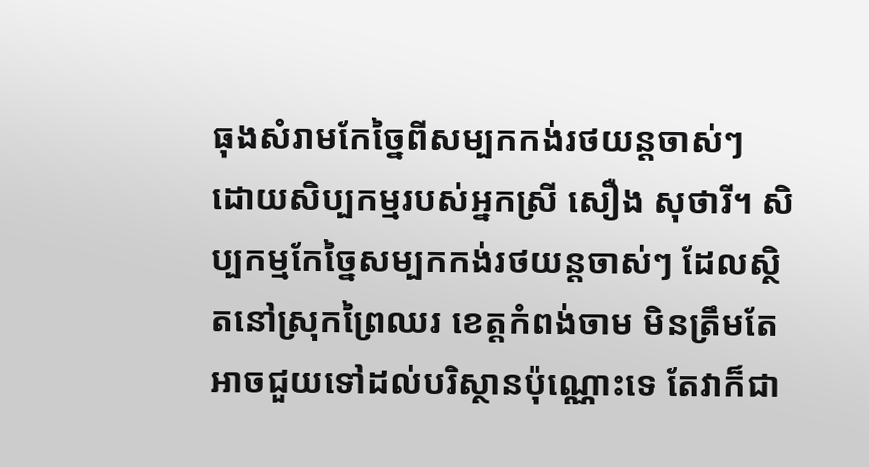ធុងសំរាមកែច្នៃពីសម្បកកង់រថយន្តចាស់ៗ ដោយសិប្បកម្មរបស់អ្នកស្រី សឿង សុថារី។ សិប្បកម្មកែច្នៃសម្បកកង់រថយន្តចាស់ៗ ដែលស្ថិតនៅស្រុកព្រៃឈរ ខេត្តកំពង់ចាម មិនត្រឹមតែអាចជួយទៅដល់បរិស្ថានប៉ុណ្ណោះទេ តែវាក៏ជា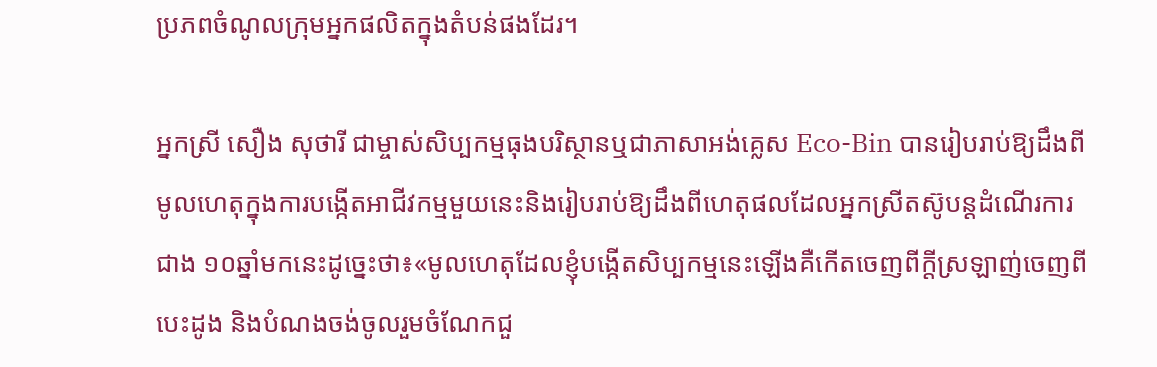ប្រភពចំណូលក្រុមអ្នកផលិតក្នុងតំបន់ផងដែរ។

អ្នកស្រី សឿង សុថារី ជាម្ចាស់សិប្បកម្មធុងបរិស្ថានឬជាភាសាអង់គ្លេស Eco-Bin បានរៀបរាប់ឱ្យដឹងពីមូលហេតុក្នុងការបង្កើតអាជីវកម្មមួយនេះនិងរៀបរាប់ឱ្យដឹងពីហេតុផលដែលអ្នកស្រីតស៊ូបន្តដំណើរការជាង ១០ឆ្នាំមកនេះដូច្នេះថា៖«មូលហេតុដែលខ្ញុំបង្កើតសិប្បកម្មនេះឡើងគឺកើតចេញពីក្តីស្រឡាញ់ចេញពីបេះដូង និងបំណងចង់ចូលរួមចំណែកជួ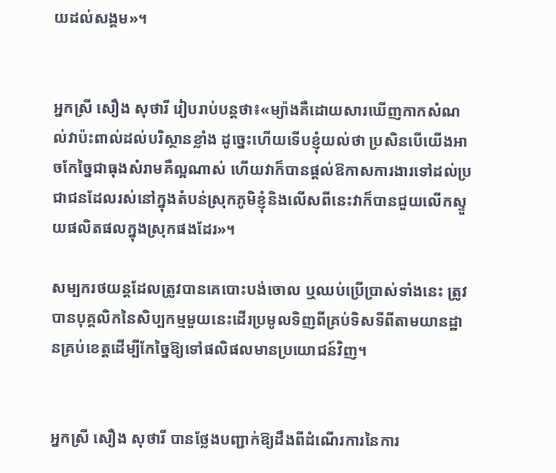យដល់សង្គម»។


អ្នកស្រី សឿង សុថារី រៀបរាប់បន្តថា៖«ម្យ៉ាងគឺដោយសារឃើញកាកសំណល់វាប៉ះពាល់ដល់បរិស្ថានខ្លាំង ដូច្នេះហើយទើបខ្ញុំយល់ថា ប្រសិនបើយើងអាចកែច្នៃជាធុងសំរាមគឺល្អណាស់ ហើយវាក៏បានផ្ដល់ឱកាសការងារទៅដល់ប្រជាជនដែលរស់នៅក្នុងតំបន់ស្រុកភូមិខ្ញុំនិងលើសពីនេះវាក៏បានជួយលើកស្ទួយផលិតផលក្នុងស្រុកផងដែរ»។

សម្បករថយន្តដែលត្រូវបានគេបោះបង់ចោល ឬឈប់ប្រើប្រាស់ទាំងនេះ ត្រូវបានបុគ្គលិកនៃសិប្បកម្មមួយនេះដើរប្រមូលទិញពីគ្រប់ទិសទីពីតាមយានដ្ឋានគ្រប់ខេត្តដើម្បីកែច្នៃឱ្យទៅផលិផលមានប្រយោជន៍វិញ។


អ្នកស្រី សឿង សុថារី បានថ្លែងបញ្ជាក់ឱ្យដឹងពីដំណើរការនៃការ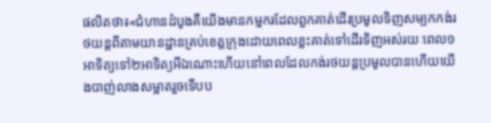ផលិតថា៖«ជំហានដំបូងគឺយើងមានកម្មករដែលពួកគាត់ដើរប្រមូលទិញសម្បកកង់រថយន្តពីតាមយានដ្ឋានគ្រប់ខេត្តក្រុងដោយពេលខ្លះគាត់ទៅដើរទិញអស់រយៈពេល១អាទិត្យទៅ២អាទិត្យអីឯណោះហើយនៅពេលដែលកង់រថយន្តប្រមូលបានហើយយើងបាញ់លាងសម្អាតរួចទើបប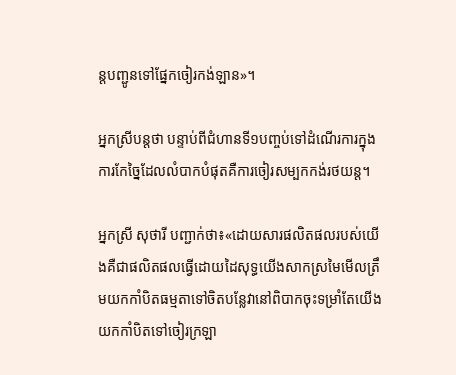ន្តបញ្ជូនទៅផ្នែកចៀរកង់ឡាន»។

អ្នកស្រីបន្តថា បន្ទាប់ពីជំហានទី១បញ្ចប់ទៅដំណើរការក្នុងការកែច្នៃដែលលំបាកបំផុតគឺការចៀរសម្បកកង់រថយន្ត។

អ្នកស្រី សុថារី បញ្ជាក់ថា៖«ដោយសារផលិតផលរបស់យើងគឺជាផលិតផលធ្វើដោយដៃសុទ្ធយើងសាកស្រមៃមើលត្រឹមយកកាំបិតធម្មតាទៅចិតបន្លែវានៅពិបាកចុះទម្រាំតែយើងយកកាំបិតទៅចៀរក្រឡា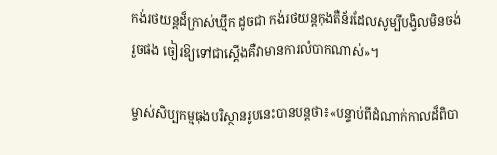កង់រថយន្តដ៏ក្រាស់ឃ្មឹក ដូចជា កង់រថយន្តកុងតឺន័រដែលសូម្បីបង្វិលមិនចង់រួចផង ចៀរឱ្យទៅជាស្ដើងគឺវាមានការលំបាកណាស់»។

ម្ចាស់សិប្បកម្មធុងបរិស្ថានរូបនេះបានបន្តថា៖«បន្ទាប់ពីដំណាក់កាលដ៏ពិបា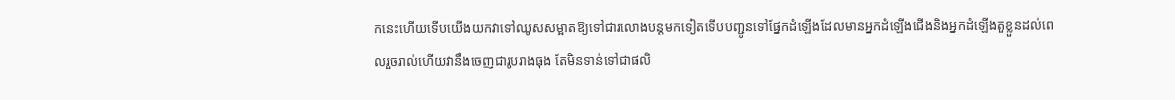កនេះហើយទើបយើងយកវាទៅឈូសសម្អាតឱ្យទៅជារលោងបន្តមកទៀតទើបបញ្ជូនទៅផ្នែកដំឡើងដែលមានអ្នកដំឡើងជើងនិងអ្នកដំឡើងតួខ្លួនដល់ពេលរួចរាល់ហើយវានឹងចេញជារូបរាងធុង តែមិនទាន់ទៅជាផលិ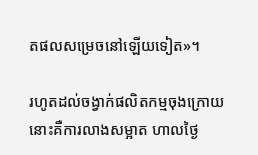តផលសម្រេចនៅឡើយទៀត»។

រហូតដល់ចង្វាក់ផលិតកម្មចុងក្រោយនោះគឺការលាងសម្អាត ហាលថ្ងៃ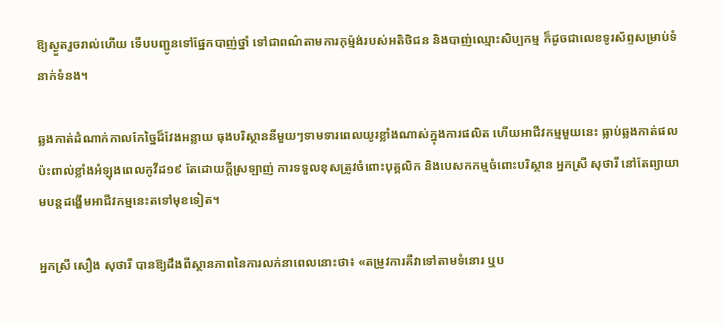ឱ្យស្ងួតរួចរាល់ហើយ ទើបបញ្ជូនទៅផ្នែកបាញ់ថ្នាំ ទៅជាពណ៌តាមការកុម្ម៉ង់របស់អតិថិជន និងបាញ់ឈ្មោះសិប្បកម្ម ក៏ដូចជាលេខទូរស័ព្ទសម្រាប់ទំនាក់ទំនង។

ឆ្លងកាត់ដំណាក់កាលកែច្នៃដ៏វែងអន្លាយ ធុងបរិស្ថាននីមួយៗទាមទារពេលយូរខ្លាំងណាស់ក្នុងការផលិត ហើយអាជីវកម្មមួយនេះ ធ្លាប់ឆ្លងកាត់ផលប៉ះពាល់ខ្លាំងអំឡុងពេលកូវីដ១៩ តែដោយក្តីស្រឡាញ់ ការទទួលខុសត្រូវចំពោះបុគ្គលិក និងបេសកកម្មចំពោះបរិស្ថាន អ្នកស្រី សុថារី នៅតែព្យាយាមបន្តដង្ហើមអាជីវកម្មនេះតទៅមុខទៀត។

អ្នកស្រី សឿង សុថារី បានឱ្យដឹងពីស្ថានភាពនៃការលក់នាពេលនោះថា៖ «តម្រូវការគឺវាទៅតាមទំនោរ ឬប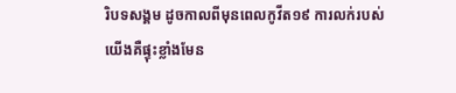រិបទសង្គម ដូចកាលពីមុនពេលកូវីត១៩ ការលក់របស់យើងគឺផ្ទុះខ្លាំងមែន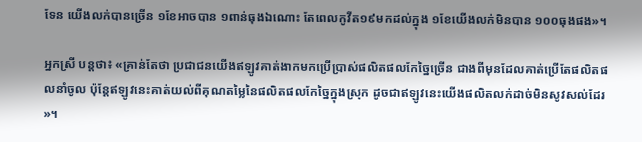ទែន យើងលក់បានច្រើន ១ខែអាចបាន ១ពាន់ធុងឯណោះ តែពេលកូវីត១៩មកដល់ក្នុង ១ខែយើងលក់មិនបាន ១០០ធុងផង»។

អ្នកស្រី បន្តថា៖ «គ្រាន់តែថា ប្រជាជនយើងឥឡូវគាត់ងាកមកប្រើប្រាស់ផលិតផលកែច្នៃច្រើន ជាងពីមុនដែលគាត់ប្រើតែផលិតផលនាំចូល ប៉ុន្តែឥឡូវនេះគាត់យល់ពីគុណតម្លៃនៃផលិតផលកែច្នៃក្នុងស្រុក ដូចជាឥឡូវនេះយើងផលិតលក់ដាច់មិនសូវសល់ដែរ»។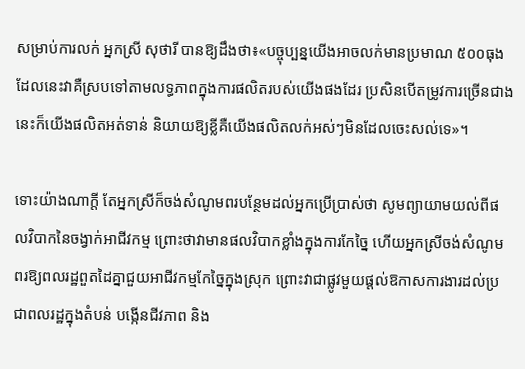សម្រាប់ការលក់ អ្នកស្រី សុថារី បានឱ្យដឹងថា៖«បច្ចុប្បន្នយើងអាចលក់មានប្រមាណ ៥០០ធុង ដែលនេះវាគឺស្របទៅតាមលទ្ធភាពក្នុងការផលិតរបស់យើងផងដែរ ប្រសិនបើតម្រូវការច្រើនជាងនេះក៏យើងផលិតអត់ទាន់ និយាយឱ្យខ្លីគឺយើងផលិតលក់អស់ៗមិនដែលចេះសល់ទេ»។

ទោះយ៉ាងណាក្តី តែអ្នកស្រីក៏ចង់សំណូមពរបន្ថែមដល់អ្នកប្រើប្រាស់ថា សូមព្យាយាមយល់ពីផលវិបាកនៃចង្វាក់អាជីវកម្ម ព្រោះថាវាមានផលវិបាកខ្លាំងក្នុងការកែច្នៃ ហើយអ្នកស្រីចង់សំណូមពរឱ្យពលរដ្ឋពួតដៃគ្នាជួយអាជីវកម្មកែច្នៃក្នុងស្រុក ព្រោះវាជាផ្លូវមួយផ្ដល់ឱកាសការងារដល់ប្រជាពលរដ្ឋក្នុងតំបន់ បង្កើនជីវភាព និង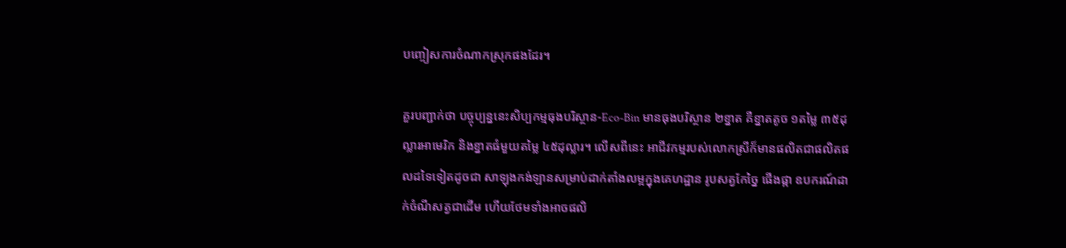បញ្ចៀសការចំណាកស្រុកផងដែរ។

គួរបញ្ជាក់ថា បច្ចុប្បន្ននេះសិប្បកម្មធុងបរិស្ថាន-Eco-Bin មានធុងបរិស្ថាន ២ខ្នាត គឺខ្នាតតូច ១តម្លៃ ៣៥ដុល្លារអាមេរិក និងខ្នាតធំមួយតម្លៃ ៤៥ដុល្លារ។ លើសពីនេះ អាជីវកម្មរបស់លោកស្រីក៏មានផលិតជាផលិតផលដទៃទៀតដូចជា សាឡុងកង់ឡានសម្រាប់ដាក់តាំងលម្អក្នុងគេហដ្ឋាន រូបសត្វកែច្នៃ ផើងផ្កា ឧបករណ៍ដាក់ចំណីសត្វជាដើម ហើយថែមទាំងអាចផលិ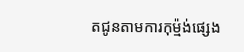តជូនតាមការកុម្ម៉ង់ផ្សេង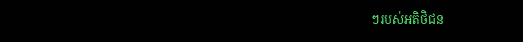ៗរបស់អតិថិជន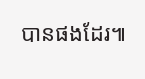បានផងដែរ៕